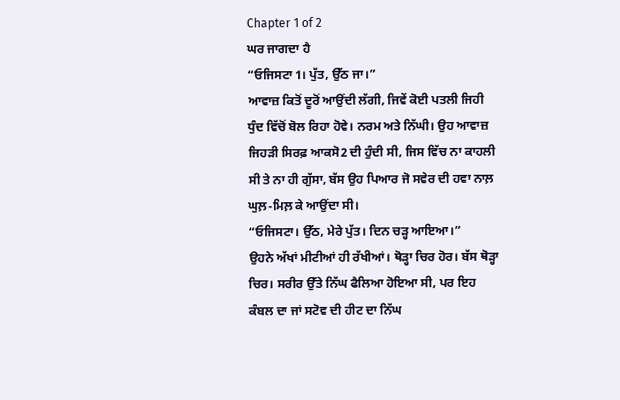Chapter 1 of 2
ਘਰ ਜਾਗਦਾ ਹੈ
“ਓਜਿਸਟਾ1। ਪੁੱਤ, ਉੱਠ ਜਾ।”
ਆਵਾਜ਼ ਕਿਤੋਂ ਦੂਰੋਂ ਆਉਂਦੀ ਲੱਗੀ, ਜਿਵੇਂ ਕੋਈ ਪਤਲੀ ਜਿਹੀ ਧੁੰਦ ਵਿੱਚੋਂ ਬੋਲ ਰਿਹਾ ਹੋਵੇ। ਨਰਮ ਅਤੇ ਨਿੱਘੀ। ਉਹ ਆਵਾਜ਼ ਜਿਹੜੀ ਸਿਰਫ਼ ਆਕਸੋ2 ਦੀ ਹੁੰਦੀ ਸੀ, ਜਿਸ ਵਿੱਚ ਨਾ ਕਾਹਲੀ ਸੀ ਤੇ ਨਾ ਹੀ ਗੁੱਸਾ, ਬੱਸ ਉਹ ਪਿਆਰ ਜੋ ਸਵੇਰ ਦੀ ਹਵਾ ਨਾਲ਼ ਘੁਲ਼-ਮਿਲ਼ ਕੇ ਆਉਂਦਾ ਸੀ।
“ਓਜਿਸਟਾ। ਉੱਠ, ਮੇਰੇ ਪੁੱਤ। ਦਿਨ ਚੜ੍ਹ ਆਇਆ।”
ਉਹਨੇ ਅੱਖਾਂ ਮੀਟੀਆਂ ਹੀ ਰੱਖੀਆਂ। ਥੋੜ੍ਹਾ ਚਿਰ ਹੋਰ। ਬੱਸ ਥੋੜ੍ਹਾ ਚਿਰ। ਸਰੀਰ ਉੱਤੇ ਨਿੱਘ ਫੈਲਿਆ ਹੋਇਆ ਸੀ, ਪਰ ਇਹ ਕੰਬਲ ਦਾ ਜਾਂ ਸਟੋਵ ਦੀ ਹੀਟ ਦਾ ਨਿੱਘ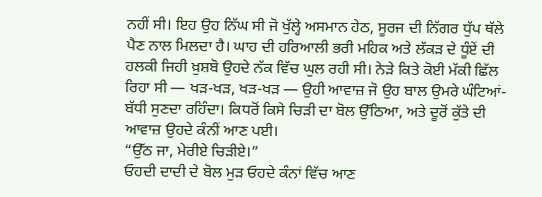ਨਹੀਂ ਸੀ। ਇਹ ਉਹ ਨਿੱਘ ਸੀ ਜੋ ਖੁੱਲ੍ਹੇ ਅਸਮਾਨ ਹੇਠ, ਸੂਰਜ ਦੀ ਨਿੱਗਰ ਧੁੱਪ ਥੱਲੇ ਪੈਣ ਨਾਲ ਮਿਲਦਾ ਹੈ। ਘਾਹ ਦੀ ਹਰਿਆਲੀ ਭਰੀ ਮਹਿਕ ਅਤੇ ਲੱਕੜ ਦੇ ਧੂੰਏਂ ਦੀ ਹਲਕੀ ਜਿਹੀ ਖ਼ੁਸ਼ਬੋ ਉਹਦੇ ਨੱਕ ਵਿੱਚ ਘੁਲ ਰਹੀ ਸੀ। ਨੇੜੇ ਕਿਤੇ ਕੋਈ ਮੱਕੀ ਛਿੱਲ ਰਿਹਾ ਸੀ — ਖੜ-ਖੜ, ਖੜ-ਖੜ — ਉਹੀ ਆਵਾਜ਼ ਜੋ ਉਹ ਬਾਲ ਉਮਰੇ ਘੰਟਿਆਂ-ਬੱਧੀ ਸੁਣਦਾ ਰਹਿੰਦਾ। ਕਿਧਰੋਂ ਕਿਸੇ ਚਿੜੀ ਦਾ ਬੋਲ ਉੱਠਿਆ, ਅਤੇ ਦੂਰੋਂ ਕੁੱਤੇ ਦੀ ਆਵਾਜ਼ ਉਹਦੇ ਕੰਨੀਂ ਆਣ ਪਈ।
“ਉੱਠ ਜਾ, ਮੇਰੀਏ ਚਿੜੀਏ।”
ਓਹਦੀ ਦਾਦੀ ਦੇ ਬੋਲ ਮੁੜ ਓਹਦੇ ਕੰਨਾਂ ਵਿੱਚ ਆਣ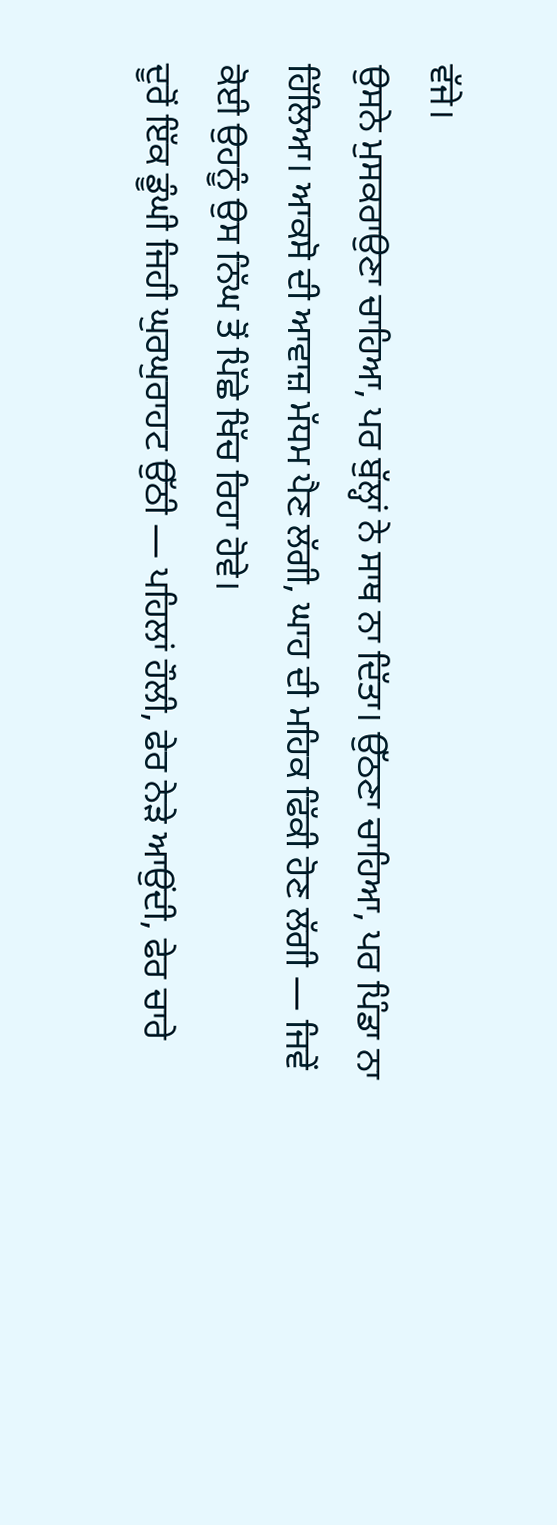ਵੱਜੇ।
ਉਸਨੇ ਮੁਸਕਰਾਉਣਾ ਚਾਹਿਆ, ਪਰ ਬੁੱਲ੍ਹਾਂ ਨੇ ਸਾਥ ਨਾ ਦਿੱਤਾ। ਉੱਠਣਾ ਚਾਹਿਆ, ਪਰ ਪਿੰਡਾ ਨਾ ਹਿੱਲਿਆ। ਆਕਸੋ ਦੀ ਆਵਾਜ਼ ਮੱਧਮ ਪੈਣ ਲੱਗੀ, ਘਾਹ ਦੀ ਮਹਿਕ ਫਿੱਕੀ ਹੋਣ ਲੱਗੀ — ਜਿਵੇਂ ਕੋਈ ਉਹਨੂੰ ਉਸ ਨਿੱਘ ਤੋਂ ਪਿੱਛੇ ਖਿੱਚ ਰਿਹਾ ਹੋਵੇ।
ਦੂਰੋਂ ਇੱਕ ਡੂੰਘੀ ਜਿਹੀ ਘੁਰਘੁਰਾਹਟ ਉੱਠੀ — ਪਹਿਲਾਂ ਹੌਲੀ, ਫੇਰ ਨੇੜੇ ਆਉਂਦੀ, ਫੇਰ ਚਾਰੇ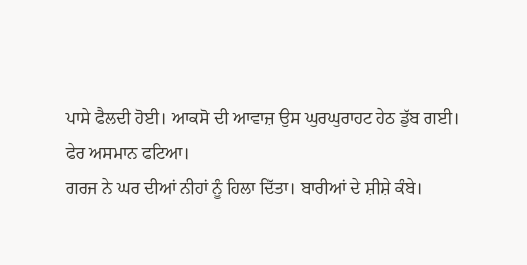ਪਾਸੇ ਫੈਲਦੀ ਹੋਈ। ਆਕਸੋ ਦੀ ਆਵਾਜ਼ ਉਸ ਘੁਰਘੁਰਾਹਟ ਹੇਠ ਡੁੱਬ ਗਈ।
ਫੇਰ ਅਸਮਾਨ ਫਟਿਆ।
ਗਰਜ ਨੇ ਘਰ ਦੀਆਂ ਨੀਹਾਂ ਨੂੰ ਹਿਲਾ ਦਿੱਤਾ। ਬਾਰੀਆਂ ਦੇ ਸ਼ੀਸ਼ੇ ਕੰਬੇ।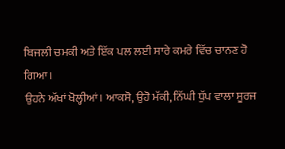ਬਿਜਲੀ ਚਮਕੀ ਅਤੇ ਇੱਕ ਪਲ ਲਈ ਸਾਰੇ ਕਮਰੇ ਵਿੱਚ ਚਾਨਣ ਹੋ ਗਿਆ।
ਉਹਨੇ ਅੱਖਾਂ ਖੋਲ੍ਹੀਆਂ। ਆਕਸੋ, ਉਹੋ ਮੱਕੀ, ਨਿੱਘੀ ਧੁੱਪ ਵਾਲਾ ਸੂਰਜ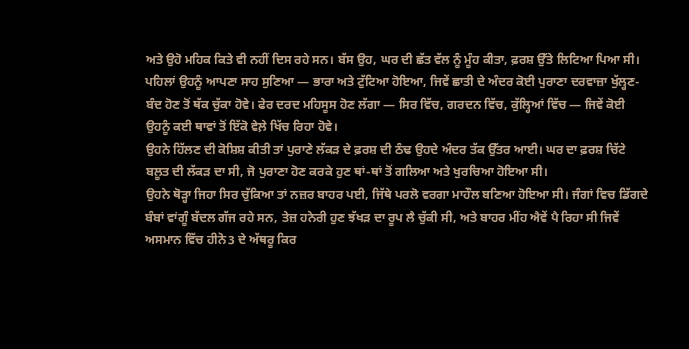ਅਤੇ ਉਹੋ ਮਹਿਕ ਕਿਤੇ ਵੀ ਨਹੀਂ ਦਿਸ ਰਹੇ ਸਨ। ਬੱਸ ਉਹ, ਘਰ ਦੀ ਛੱਤ ਵੱਲ ਨੂੰ ਮੂੰਹ ਕੀਤਾ, ਫ਼ਰਸ਼ ਉੱਤੇ ਲਿਟਿਆ ਪਿਆ ਸੀ।
ਪਹਿਲਾਂ ਉਹਨੂੰ ਆਪਣਾ ਸਾਹ ਸੁਣਿਆ — ਭਾਰਾ ਅਤੇ ਟੁੱਟਿਆ ਹੋਇਆ, ਜਿਵੇਂ ਛਾਤੀ ਦੇ ਅੰਦਰ ਕੋਈ ਪੁਰਾਣਾ ਦਰਵਾਜ਼ਾ ਖੁੱਲ੍ਹਣ-ਬੰਦ ਹੋਣ ਤੋਂ ਥੱਕ ਚੁੱਕਾ ਹੋਵੇ। ਫੇਰ ਦਰਦ ਮਹਿਸੂਸ ਹੋਣ ਲੱਗਾ — ਸਿਰ ਵਿੱਚ, ਗਰਦਨ ਵਿੱਚ, ਕੁੱਲ੍ਹਿਆਂ ਵਿੱਚ — ਜਿਵੇਂ ਕੋਈ ਉਹਨੂੰ ਕਈ ਥਾਵਾਂ ਤੋਂ ਇੱਕੋ ਵੇਲ਼ੇ ਖਿੱਚ ਰਿਹਾ ਹੋਵੇ।
ਉਹਨੇ ਹਿੱਲਣ ਦੀ ਕੋਸ਼ਿਸ਼ ਕੀਤੀ ਤਾਂ ਪੁਰਾਣੇ ਲੱਕੜ ਦੇ ਫ਼ਰਸ਼ ਦੀ ਠੰਢ ਉਹਦੇ ਅੰਦਰ ਤੱਕ ਉੱਤਰ ਆਈ। ਘਰ ਦਾ ਫ਼ਰਸ਼ ਚਿੱਟੇ ਬਲੂਤ ਦੀ ਲੱਕੜ ਦਾ ਸੀ, ਜੋ ਪੁਰਾਣਾ ਹੋਣ ਕਰਕੇ ਹੁਣ ਥਾਂ-ਥਾਂ ਤੋਂ ਗਲਿਆ ਅਤੇ ਖੁਰਚਿਆ ਹੋਇਆ ਸੀ।
ਉਹਨੇ ਥੋੜ੍ਹਾ ਜਿਹਾ ਸਿਰ ਚੁੱਕਿਆ ਤਾਂ ਨਜ਼ਰ ਬਾਹਰ ਪਈ, ਜਿੱਥੇ ਪਰਲੋ ਵਰਗਾ ਮਾਹੌਲ ਬਣਿਆ ਹੋਇਆ ਸੀ। ਜੰਗਾਂ ਵਿਚ ਡਿੱਗਦੇ ਬੰਬਾਂ ਵਾਂਗੂੰ ਬੱਦਲ ਗੱਜ ਰਹੇ ਸਨ, ਤੇਜ਼ ਹਨੇਰੀ ਹੁਣ ਝੱਖੜ ਦਾ ਰੂਪ ਲੈ ਚੁੱਕੀ ਸੀ, ਅਤੇ ਬਾਹਰ ਮੀਂਹ ਐਵੇਂ ਪੈ ਰਿਹਾ ਸੀ ਜਿਵੇਂ ਅਸਮਾਨ ਵਿੱਚ ਹੀਨੋ3 ਦੇ ਅੱਥਰੂ ਕਿਰ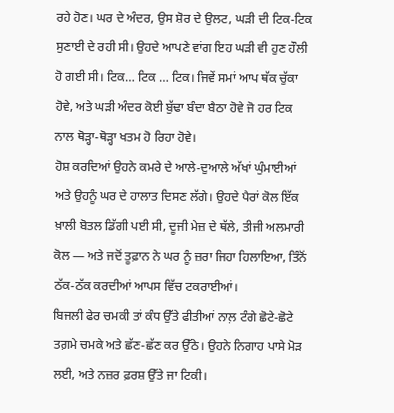ਰਹੇ ਹੋਣ। ਘਰ ਦੇ ਅੰਦਰ, ਉਸ ਸ਼ੋਰ ਦੇ ਉਲਟ, ਘੜੀ ਦੀ ਟਿਕ-ਟਿਕ ਸੁਣਾਈ ਦੇ ਰਹੀ ਸੀ। ਉਹਦੇ ਆਪਣੇ ਵਾਂਗ ਇਹ ਘੜੀ ਵੀ ਹੁਣ ਹੌਲੀ ਹੋ ਗਈ ਸੀ। ਟਿਕ… ਟਿਕ … ਟਿਕ। ਜਿਵੇਂ ਸਮਾਂ ਆਪ ਥੱਕ ਚੁੱਕਾ ਹੋਵੇ, ਅਤੇ ਘੜੀ ਅੰਦਰ ਕੋਈ ਬੁੱਢਾ ਬੰਦਾ ਬੈਠਾ ਹੋਵੇ ਜੋ ਹਰ ਟਿਕ ਨਾਲ ਥੋੜ੍ਹਾ-ਥੋੜ੍ਹਾ ਖਤਮ ਹੋ ਰਿਹਾ ਹੋਵੇ।
ਹੋਸ਼ ਕਰਦਿਆਂ ਉਹਨੇ ਕਮਰੇ ਦੇ ਆਲੇ-ਦੁਆਲੇ ਅੱਖਾਂ ਘੁੰਮਾਈਆਂ ਅਤੇ ਉਹਨੂੰ ਘਰ ਦੇ ਹਾਲਾਤ ਦਿਸਣ ਲੱਗੇ। ਉਹਦੇ ਪੈਰਾਂ ਕੋਲ ਇੱਕ ਖ਼ਾਲੀ ਬੋਤਲ ਡਿੱਗੀ ਪਈ ਸੀ, ਦੂਜੀ ਮੇਜ਼ ਦੇ ਥੱਲੇ, ਤੀਜੀ ਅਲਮਾਰੀ ਕੋਲ — ਅਤੇ ਜਦੋਂ ਤੂਫ਼ਾਨ ਨੇ ਘਰ ਨੂੰ ਜ਼ਰਾ ਜਿਹਾ ਹਿਲਾਇਆ, ਤਿੰਨੋਂ ਠੱਕ-ਠੱਕ ਕਰਦੀਆਂ ਆਪਸ ਵਿੱਚ ਟਕਰਾਈਆਂ।
ਬਿਜਲੀ ਫੇਰ ਚਮਕੀ ਤਾਂ ਕੰਧ ਉੱਤੇ ਫੀਤੀਆਂ ਨਾਲ਼ ਟੰਗੇ ਛੋਟੇ-ਛੋਟੇ ਤਗ਼ਮੇ ਚਮਕੇ ਅਤੇ ਛੱਣ-ਛੱਣ ਕਰ ਉੱਠੇ। ਉਹਨੇ ਨਿਗਾਹ ਪਾਸੇ ਮੋੜ ਲਈ, ਅਤੇ ਨਜ਼ਰ ਫ਼ਰਸ਼ ਉੱਤੇ ਜਾ ਟਿਕੀ।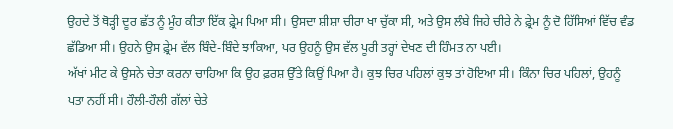ਉਹਦੇ ਤੋਂ ਥੋੜ੍ਹੀ ਦੂਰ ਛੱਤ ਨੂੰ ਮੂੰਹ ਕੀਤਾ ਇੱਕ ਫ਼੍ਰੇਮ ਪਿਆ ਸੀ। ਉਸਦਾ ਸ਼ੀਸ਼ਾ ਚੀਰਾ ਖਾ ਚੁੱਕਾ ਸੀ, ਅਤੇ ਉਸ ਲੰਬੇ ਜਿਹੇ ਚੀਰੇ ਨੇ ਫ਼੍ਰੇਮ ਨੂੰ ਦੋ ਹਿੱਸਿਆਂ ਵਿੱਚ ਵੰਡ ਛੱਡਿਆ ਸੀ। ਉਹਨੇ ਉਸ ਫ਼੍ਰੇਮ ਵੱਲ ਬਿੰਦੇ-ਬਿੰਦੇ ਝਾਕਿਆ, ਪਰ ਉਹਨੂੰ ਉਸ ਵੱਲ ਪੂਰੀ ਤਰ੍ਹਾਂ ਦੇਖਣ ਦੀ ਹਿੰਮਤ ਨਾ ਪਈ।
ਅੱਖਾਂ ਮੀਟ ਕੇ ਉਸਨੇ ਚੇਤਾ ਕਰਨਾ ਚਾਹਿਆ ਕਿ ਉਹ ਫ਼ਰਸ਼ ਉੱਤੇ ਕਿਉਂ ਪਿਆ ਹੈ। ਕੁਝ ਚਿਰ ਪਹਿਲਾਂ ਕੁਝ ਤਾਂ ਹੋਇਆ ਸੀ। ਕਿੰਨਾ ਚਿਰ ਪਹਿਲਾਂ, ਉਹਨੂੰ ਪਤਾ ਨਹੀਂ ਸੀ। ਹੌਲੀ-ਹੌਲੀ ਗੱਲਾਂ ਚੇਤੇ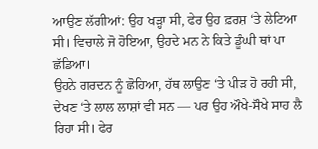ਆਉਣ ਲੱਗੀਆਂ: ਉਹ ਖੜ੍ਹਾ ਸੀ, ਫੇਰ ਉਹ ਫ਼ਰਸ਼ ‘ਤੇ ਲੇਟਿਆ ਸੀ। ਵਿਚਾਲੇ ਜੋ ਹੋਇਆ, ਉਹਦੇ ਮਨ ਨੇ ਕਿਤੇ ਡੂੰਘੀ ਥਾਂ ਪਾ ਛੱਡਿਆ।
ਉਹਨੇ ਗਰਦਨ ਨੂੰ ਛੋਹਿਆ, ਹੱਥ ਲਾਉਣ ‘ਤੇ ਪੀੜ ਹੋ ਰਹੀ ਸੀ, ਦੇਖਣ ‘ਤੇ ਲਾਲ ਲਾਸ਼ਾਂ ਵੀ ਸਨ — ਪਰ ਉਹ ਔਖੇ-ਸੌਖੇ ਸਾਹ ਲੈ ਰਿਹਾ ਸੀ। ਫੇਰ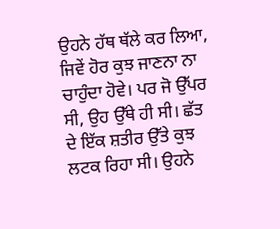ਉਹਨੇ ਹੱਥ ਥੱਲੇ ਕਰ ਲਿਆ, ਜਿਵੇਂ ਹੋਰ ਕੁਝ ਜਾਣਨਾ ਨਾ ਚਾਹੁੰਦਾ ਹੋਵੇ। ਪਰ ਜੋ ਉੱਪਰ ਸੀ, ਉਹ ਉੱਥੇ ਹੀ ਸੀ। ਛੱਤ ਦੇ ਇੱਕ ਸ਼ਤੀਰ ਉੱਤੇ ਕੁਝ ਲਟਕ ਰਿਹਾ ਸੀ। ਉਹਨੇ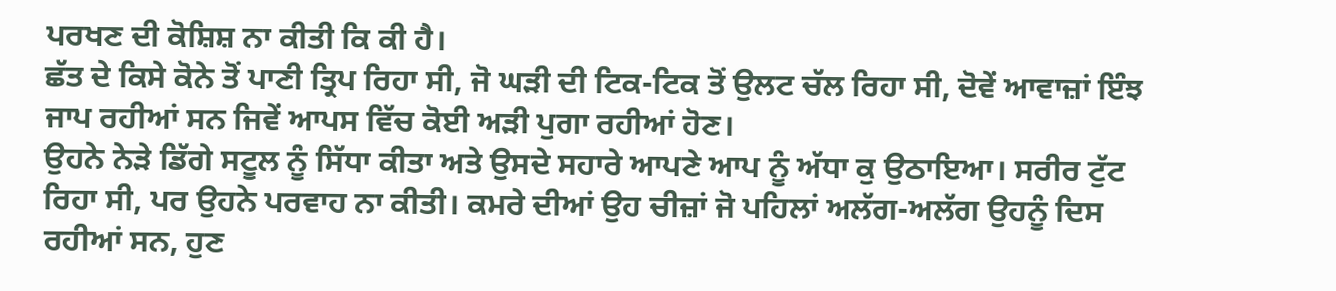ਪਰਖਣ ਦੀ ਕੋਸ਼ਿਸ਼ ਨਾ ਕੀਤੀ ਕਿ ਕੀ ਹੈ।
ਛੱਤ ਦੇ ਕਿਸੇ ਕੋਨੇ ਤੋਂ ਪਾਣੀ ਤ੍ਰਿਪ ਰਿਹਾ ਸੀ, ਜੋ ਘੜੀ ਦੀ ਟਿਕ-ਟਿਕ ਤੋਂ ਉਲਟ ਚੱਲ ਰਿਹਾ ਸੀ, ਦੋਵੇਂ ਆਵਾਜ਼ਾਂ ਇੰਝ ਜਾਪ ਰਹੀਆਂ ਸਨ ਜਿਵੇਂ ਆਪਸ ਵਿੱਚ ਕੋਈ ਅੜੀ ਪੁਗਾ ਰਹੀਆਂ ਹੋਣ।
ਉਹਨੇ ਨੇੜੇ ਡਿੱਗੇ ਸਟੂਲ ਨੂੰ ਸਿੱਧਾ ਕੀਤਾ ਅਤੇ ਉਸਦੇ ਸਹਾਰੇ ਆਪਣੇ ਆਪ ਨੂੰ ਅੱਧਾ ਕੁ ਉਠਾਇਆ। ਸਰੀਰ ਟੁੱਟ ਰਿਹਾ ਸੀ, ਪਰ ਉਹਨੇ ਪਰਵਾਹ ਨਾ ਕੀਤੀ। ਕਮਰੇ ਦੀਆਂ ਉਹ ਚੀਜ਼ਾਂ ਜੋ ਪਹਿਲਾਂ ਅਲੱਗ-ਅਲੱਗ ਉਹਨੂੰ ਦਿਸ ਰਹੀਆਂ ਸਨ, ਹੁਣ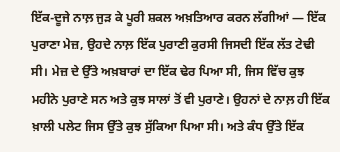ਇੱਕ-ਦੂਜੇ ਨਾਲ਼ ਜੁੜ ਕੇ ਪੂਰੀ ਸ਼ਕਲ ਅਖ਼ਤਿਆਰ ਕਰਨ ਲੱਗੀਆਂ — ਇੱਕ ਪੁਰਾਣਾ ਮੇਜ਼, ਉਹਦੇ ਨਾਲ਼ ਇੱਕ ਪੁਰਾਣੀ ਕੁਰਸੀ ਜਿਸਦੀ ਇੱਕ ਲੱਤ ਟੇਢੀ ਸੀ। ਮੇਜ਼ ਦੇ ਉੱਤੇ ਅਖ਼ਬਾਰਾਂ ਦਾ ਇੱਕ ਢੇਰ ਪਿਆ ਸੀ, ਜਿਸ ਵਿੱਚ ਕੁਝ ਮਹੀਨੇ ਪੁਰਾਣੇ ਸਨ ਅਤੇ ਕੁਝ ਸਾਲਾਂ ਤੋਂ ਵੀ ਪੁਰਾਣੇ। ਉਹਨਾਂ ਦੇ ਨਾਲ਼ ਹੀ ਇੱਕ ਖ਼ਾਲੀ ਪਲੇਟ ਜਿਸ ਉੱਤੇ ਕੁਝ ਸੁੱਕਿਆ ਪਿਆ ਸੀ। ਅਤੇ ਕੰਧ ਉੱਤੇ ਇੱਕ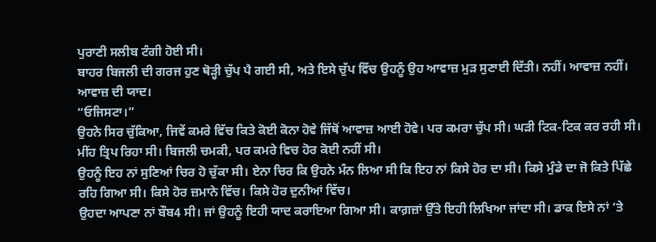ਪੁਰਾਣੀ ਸਲੀਬ ਟੰਗੀ ਹੋਈ ਸੀ।
ਬਾਹਰ ਬਿਜਲੀ ਦੀ ਗਰਜ ਹੁਣ ਥੋੜ੍ਹੀ ਚੁੱਪ ਪੈ ਗਈ ਸੀ, ਅਤੇ ਇਸੇ ਚੁੱਪ ਵਿੱਚ ਉਹਨੂੰ ਉਹ ਆਵਾਜ਼ ਮੁੜ ਸੁਣਾਈ ਦਿੱਤੀ। ਨਹੀਂ। ਆਵਾਜ਼ ਨਹੀਂ। ਆਵਾਜ਼ ਦੀ ਯਾਦ।
“ਓਜਿਸਟਾ।”
ਉਹਨੇ ਸਿਰ ਚੁੱਕਿਆ, ਜਿਵੇਂ ਕਮਰੇ ਵਿੱਚ ਕਿਤੇ ਕੋਈ ਕੋਨਾ ਹੋਵੇ ਜਿੱਥੋਂ ਆਵਾਜ਼ ਆਈ ਹੋਵੇ। ਪਰ ਕਮਰਾ ਚੁੱਪ ਸੀ। ਘੜੀ ਟਿਕ-ਟਿਕ ਕਰ ਰਹੀ ਸੀ। ਮੀਂਹ ਤ੍ਰਿਪ ਰਿਹਾ ਸੀ। ਬਿਜਲੀ ਚਮਕੀ, ਪਰ ਕਮਰੇ ਵਿਚ ਹੋਰ ਕੋਈ ਨਹੀਂ ਸੀ।
ਉਹਨੂੰ ਇਹ ਨਾਂ ਸੁਣਿਆਂ ਚਿਰ ਹੋ ਚੁੱਕਾ ਸੀ। ਏਨਾ ਚਿਰ ਕਿ ਉਹਨੇ ਮੰਨ ਲਿਆ ਸੀ ਕਿ ਇਹ ਨਾਂ ਕਿਸੇ ਹੋਰ ਦਾ ਸੀ। ਕਿਸੇ ਮੁੰਡੇ ਦਾ ਜੋ ਕਿਤੇ ਪਿੱਛੇ ਰਹਿ ਗਿਆ ਸੀ। ਕਿਸੇ ਹੋਰ ਜ਼ਮਾਨੇ ਵਿੱਚ। ਕਿਸੇ ਹੋਰ ਦੁਨੀਆਂ ਵਿੱਚ।
ਉਹਦਾ ਆਪਣਾ ਨਾਂ ਬੌਬ4 ਸੀ। ਜਾਂ ਉਹਨੂੰ ਇਹੀ ਯਾਦ ਕਰਾਇਆ ਗਿਆ ਸੀ। ਕਾਗ਼ਜ਼ਾਂ ਉੱਤੇ ਇਹੀ ਲਿਖਿਆ ਜਾਂਦਾ ਸੀ। ਡਾਕ ਇਸੇ ਨਾਂ ‘ਤੇ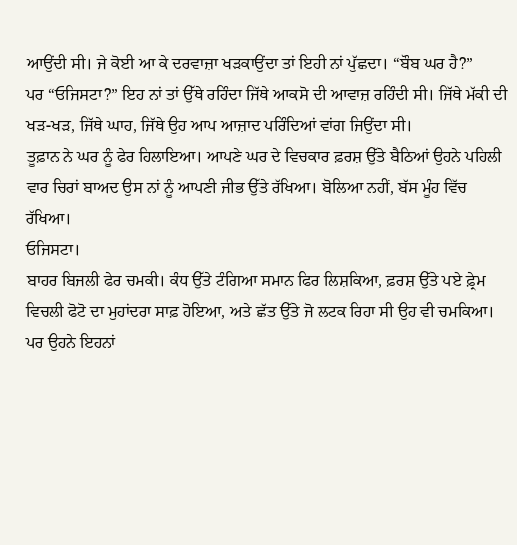ਆਉਂਦੀ ਸੀ। ਜੇ ਕੋਈ ਆ ਕੇ ਦਰਵਾਜ਼ਾ ਖੜਕਾਉਂਦਾ ਤਾਂ ਇਹੀ ਨਾਂ ਪੁੱਛਦਾ। “ਬੌਬ ਘਰ ਹੈ?”
ਪਰ “ਓਜਿਸਟਾ?” ਇਹ ਨਾਂ ਤਾਂ ਉੱਥੇ ਰਹਿੰਦਾ ਜਿੱਥੇ ਆਕਸੋ ਦੀ ਆਵਾਜ਼ ਰਹਿੰਦੀ ਸੀ। ਜਿੱਥੇ ਮੱਕੀ ਦੀ ਖੜ-ਖੜ, ਜਿੱਥੇ ਘਾਹ, ਜਿੱਥੇ ਉਹ ਆਪ ਆਜ਼ਾਦ ਪਰਿੰਦਿਆਂ ਵਾਂਗ ਜਿਉਂਦਾ ਸੀ।
ਤੂਫ਼ਾਨ ਨੇ ਘਰ ਨੂੰ ਫੇਰ ਹਿਲਾਇਆ। ਆਪਣੇ ਘਰ ਦੇ ਵਿਚਕਾਰ ਫ਼ਰਸ਼ ਉੱਤੇ ਬੈਠਿਆਂ ਉਹਨੇ ਪਹਿਲੀ ਵਾਰ ਚਿਰਾਂ ਬਾਅਦ ਉਸ ਨਾਂ ਨੂੰ ਆਪਣੀ ਜੀਭ ਉੱਤੇ ਰੱਖਿਆ। ਬੋਲਿਆ ਨਹੀਂ, ਬੱਸ ਮੂੰਹ ਵਿੱਚ ਰੱਖਿਆ।
ਓਜਿਸਟਾ।
ਬਾਹਰ ਬਿਜਲੀ ਫੇਰ ਚਮਕੀ। ਕੰਧ ਉੱਤੇ ਟੰਗਿਆ ਸਮਾਨ ਫਿਰ ਲਿਸ਼ਕਿਆ, ਫ਼ਰਸ਼ ਉੱਤੇ ਪਏ ਫ਼੍ਰੇਮ ਵਿਚਲੀ ਫੋਟੋ ਦਾ ਮੁਹਾਂਦਰਾ ਸਾਫ਼ ਹੋਇਆ, ਅਤੇ ਛੱਤ ਉੱਤੇ ਜੋ ਲਟਕ ਰਿਹਾ ਸੀ ਉਹ ਵੀ ਚਮਕਿਆ। ਪਰ ਉਹਨੇ ਇਹਨਾਂ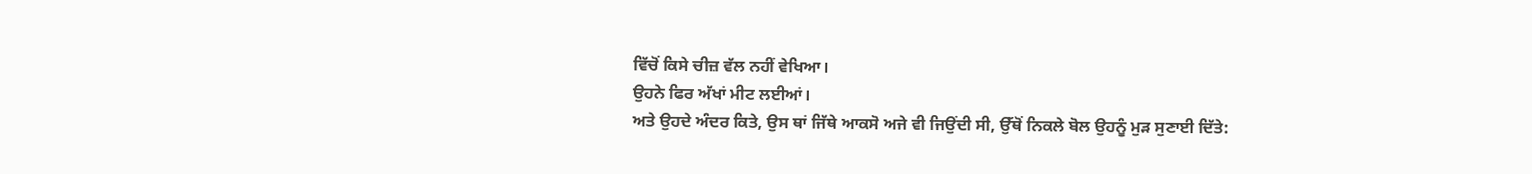ਵਿੱਚੋਂ ਕਿਸੇ ਚੀਜ਼ ਵੱਲ ਨਹੀਂ ਵੇਖਿਆ।
ਉਹਨੇ ਫਿਰ ਅੱਖਾਂ ਮੀਟ ਲਈਆਂ।
ਅਤੇ ਉਹਦੇ ਅੰਦਰ ਕਿਤੇ, ਉਸ ਥਾਂ ਜਿੱਥੇ ਆਕਸੋ ਅਜੇ ਵੀ ਜਿਉਂਦੀ ਸੀ, ਉੱਥੋਂ ਨਿਕਲੇ ਬੋਲ ਉਹਨੂੰ ਮੁੜ ਸੁਣਾਈ ਦਿੱਤੇ: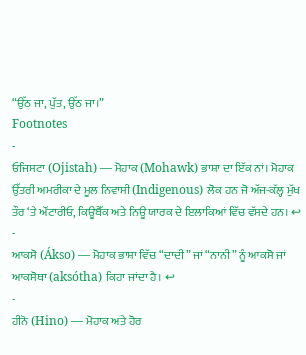“ਉੱਠ ਜਾ, ਪੁੱਤ, ਉੱਠ ਜਾ।”
Footnotes
-
ਓਜਿਸਟਾ (Ojistah) — ਮੋਹਾਕ (Mohawk) ਭਾਸ਼ਾ ਦਾ ਇੱਕ ਨਾਂ। ਮੋਹਾਕ ਉੱਤਰੀ ਅਮਰੀਕਾ ਦੇ ਮੂਲ ਨਿਵਾਸੀ (Indigenous) ਲੋਕ ਹਨ ਜੋ ਅੱਜ-ਕੱਲ੍ਹ ਮੁੱਖ ਤੌਰ ‘ਤੇ ਔਂਟਾਰੀਓ, ਕਿਊਬੈੱਕ ਅਤੇ ਨਿਊ ਯਾਰਕ ਦੇ ਇਲਾਕਿਆਂ ਵਿੱਚ ਵੱਸਦੇ ਹਨ। ↩
-
ਆਕਸੋ (Ákso) — ਮੋਹਾਕ ਭਾਸ਼ਾ ਵਿੱਚ “ਦਾਦੀ” ਜਾਂ “ਨਾਨੀ” ਨੂੰ ਆਕਸੋ ਜਾਂ ਆਕਸੋਥਾ (aksótha) ਕਿਹਾ ਜਾਂਦਾ ਹੈ। ↩
-
ਹੀਨੋ (Hino) — ਮੋਹਾਕ ਅਤੇ ਹੋਰ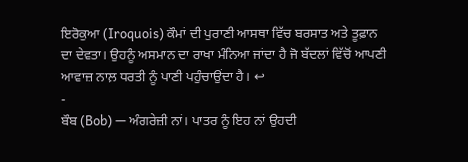ਇਰੋਕੁਆ (Iroquois) ਕੌਮਾਂ ਦੀ ਪੁਰਾਣੀ ਆਸਥਾ ਵਿੱਚ ਬਰਸਾਤ ਅਤੇ ਤੂਫ਼ਾਨ ਦਾ ਦੇਵਤਾ। ਉਹਨੂੰ ਅਸਮਾਨ ਦਾ ਰਾਖਾ ਮੰਨਿਆ ਜਾਂਦਾ ਹੈ ਜੋ ਬੱਦਲਾਂ ਵਿੱਚੋਂ ਆਪਣੀ ਆਵਾਜ਼ ਨਾਲ਼ ਧਰਤੀ ਨੂੰ ਪਾਣੀ ਪਹੁੰਚਾਉਂਦਾ ਹੈ। ↩
-
ਬੌਬ (Bob) — ਅੰਗਰੇਜ਼ੀ ਨਾਂ। ਪਾਤਰ ਨੂੰ ਇਹ ਨਾਂ ਉਹਦੀ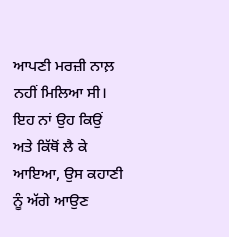ਆਪਣੀ ਮਰਜ਼ੀ ਨਾਲ਼ ਨਹੀਂ ਮਿਲਿਆ ਸੀ। ਇਹ ਨਾਂ ਉਹ ਕਿਉਂ ਅਤੇ ਕਿੱਥੋਂ ਲੈ ਕੇ ਆਇਆ, ਉਸ ਕਹਾਣੀ ਨੂੰ ਅੱਗੇ ਆਉਣ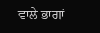ਵਾਲੇ ਭਾਗਾਂ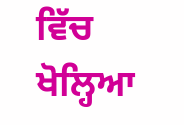ਵਿੱਚ ਖੋਲ੍ਹਿਆ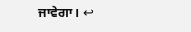ਜਾਵੇਗਾ। ↩